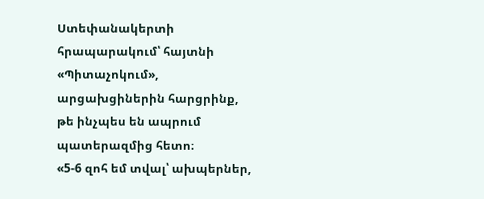Ստեփանակերտի հրապարակում՝ հայտնի «Պիտաչոկում», արցախցիներին հարցրինք, թե ինչպես են ապրում պատերազմից հետո։
«5-6 զոհ եմ տվալ՝ ախպերներ,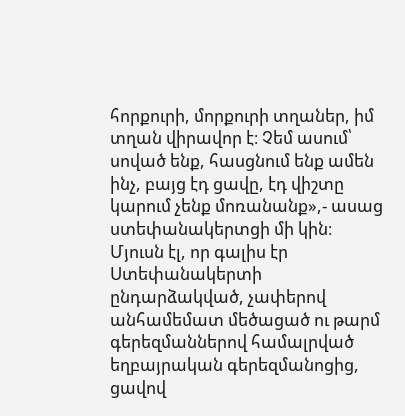հորքուրի, մորքուրի տղաներ, իմ տղան վիրավոր է։ Չեմ ասում՝ սոված ենք, հասցնում ենք ամեն ինչ, բայց էդ ցավը, էդ վիշտը կարում չենք մոռանանք»,- ասաց ստեփանակերտցի մի կին։
Մյուսն էլ, որ գալիս էր Ստեփանակերտի ընդարձակված, չափերով անհամեմատ մեծացած ու թարմ գերեզմաններով համալրված եղբայրական գերեզմանոցից, ցավով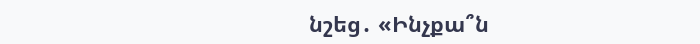նշեց․ «Ինչքա՞ն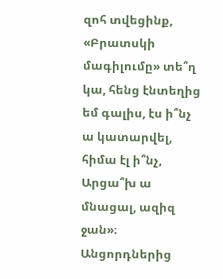զոհ տվեցինք, «Բրատսկի մագիլումը» տե՞ղ կա, հենց էնտեղից եմ գալիս, էս ի՞նչ ա կատարվել, հիմա էլ ի՞նչ, Արցա՞խ ա մնացալ, ազիզ ջան»։
Անցորդներից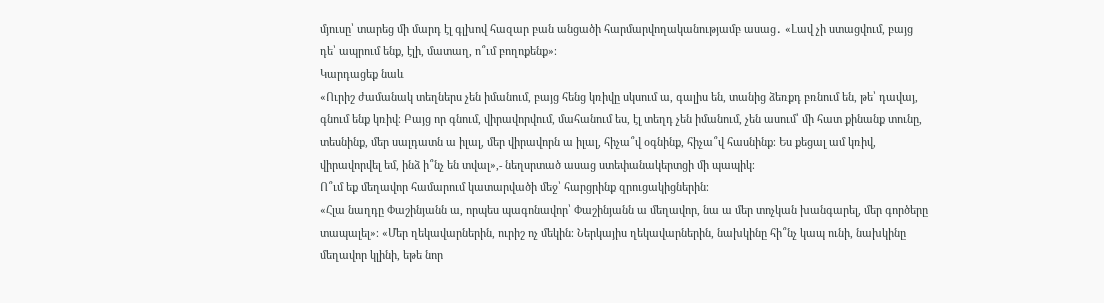մյուսը՝ տարեց մի մարդ էլ գլխով հազար բան անցածի հարմարվողականությամբ ասաց․ «Լավ չի ստացվում, բայց դե՝ ապրում ենք, էլի, մատաղ, ո՞ւմ բողոքենք»։
Կարդացեք նաև
«Ուրիշ ժամանակ տեղներս չեն իմանում, բայց հենց կռիվը սկսում ա, գալիս են, տանից ձեռքդ բռնում են, թե՝ դավայ, գնում ենք կռիվ։ Բայց որ գնում, վիրավորվում, մահանում ես, էլ տեղդ չեն իմանում, չեն ասում՝ մի հատ քինանք տունը, տեսնինք, մեր սալդատն ա իլալ, մեր վիրավորն ա իլալ, հիչա՞վ օգնինք, հիչա՞վ հասնինք։ Ես քեցալ ամ կռիվ, վիրավորվել եմ, ինձ ի՞նչ են տվալ»,- նեղսրտած ասաց ստեփանակերտցի մի պապիկ։
Ո՞ւմ եք մեղավոր համարում կատարվածի մեջ՝ հարցրինք զրուցակիցներին։
«Հլա նաղդը Փաշինյանն ա, որպես պագոնավոր՝ Փաշինյանն ա մեղավոր, նա ա մեր տոչկան խանգարել, մեր գործերը տապալել»։ «Մեր ղեկավարներին, ուրիշ ոչ մեկին։ Ներկայիս ղեկավարներին, նախկինը հի՞նչ կապ ունի, նախկինը մեղավոր կլինի, եթե նոր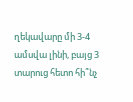ղեկավարը մի 3-4 ամսվա լինի, բայց 3 տարուց հետո հի՞նչ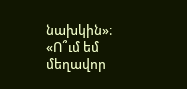նախկին»։ «Ո՞ւմ եմ մեղավոր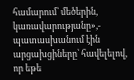համարում՝ մեծերին, կառավարությանը»,- պատասխանում էին արցախցիները՝ հավելելով, որ եթե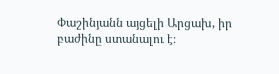Փաշինյանն այցելի Արցախ, իր բաժինը ստանալու է։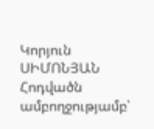Կորյուն ՍԻՄՈՆՅԱՆ
Հոդվածն ամբողջությամբ՝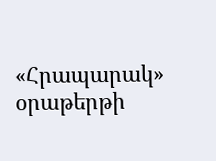«Հրապարակ» օրաթերթի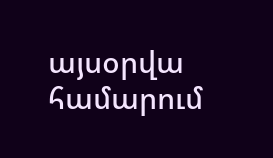այսօրվա համարում